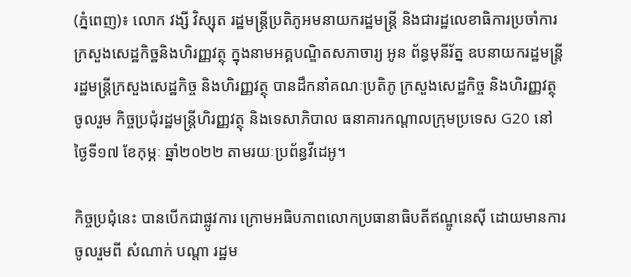(ភ្នំពេញ)៖ លោក វង្សី វិស្សុត រដ្ឋមន្រ្តីប្រតិភូអមនាយករដ្ឋមន្រ្តី និងជារដ្ឋលេខាធិការប្រចាំការ ក្រសួងសេដ្ឋកិច្ឋនិងហិរញ្ញវត្ថុ ក្នុងនាមអគ្គបណ្ឌិតសភាចារ្យ អូន ព័ន្ធមុនីរ័ត្ន ឧបនាយករដ្ឋមន្រ្តី រដ្ឋមន្រ្តីក្រសួងសេដ្ឋកិច្ច និងហិរញ្ញវត្ថុ បានដឹកនាំគណៈប្រតិភូ ក្រសួងសេដ្ឋកិច្ច និងហិរញ្ញវត្ថុ ចូលរួម កិច្ចប្រជុំរដ្ឋមន្រ្តីហិរញ្ញវត្ថុ និងទេសាភិបាល ធនាគារកណ្តាលក្រុមប្រទេស G20 នៅ ថ្ងៃទី១៧ ខែកុម្ភៈ ឆ្នាំ២០២២ តាមរយៈប្រព័ន្ធវីដេអូ។

កិច្ចប្រជុំនេះ បានបើកជាផ្លូវការ ក្រោមអធិបភាពលោកប្រធានាធិបតីឥណ្ឌូនេស៊ី ដោយមានការចូលរួមពី សំណាក់ បណ្តា រដ្ឋម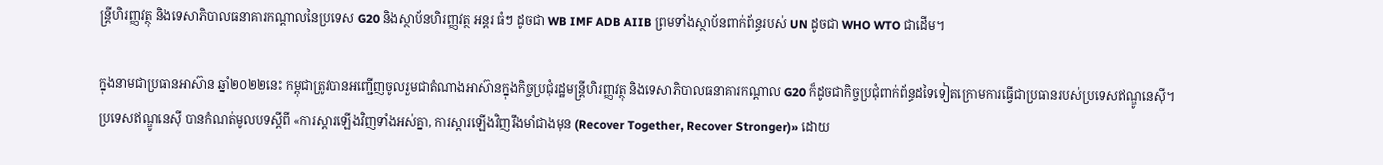ន្រ្តីហិរញ្ញវត្ថុ និងទេសាភិបាលធនាគារកណ្តាលនៃប្រទេស G20 និងស្ថាប័នហិរញ្ញវត្ថ អន្តរ ធំៗ ដូចជា WB IMF ADB AIIB ព្រមទាំងស្ថាប័នពាក់ព័ន្ធរបស់ UN ដូចជា WHO WTO ជាដើម។

ក្នុងនាមជាប្រធានអាស៊ាន ឆ្នាំ២០២២នេះ កម្ពុជាត្រូវបានអញ្ជើញចូលរួមជាតំណាងអាស៊ានក្នុងកិច្ចប្រជុំរដ្ឋមន្រ្តីហិរញ្ញវត្ថុ និងទេសាភិបាលធនាគារកណ្តាល G20 ក៏ដូចជាកិច្ចប្រជុំពាក់ព័ន្ធដទៃទៀតក្រោមការធ្វើជាប្រធានរបស់ប្រទេសឥណ្ឌូនេស៊ី។
ប្រទេសឥណ្ឌូនេស៊ី បានកំណត់មូលបទស្តីពី «ការស្តារឡើងវិញទាំងអស់គ្នា, ការស្តារឡើងវិញរឹងមាំជាងមុន (Recover Together, Recover Stronger)» ដោយ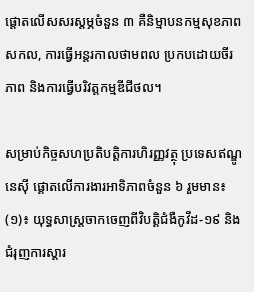ផ្តោតលើសសរស្តម្ភចំនួន ៣ គឺនិម្មាបនកម្មសុខភាពសកល, ការធ្វើអន្តរកាលថាមពល ប្រកបដោយចីរភាព និងការធ្វើបរិវត្តកម្មឌីជីថល។

សម្រាប់កិច្ចសហប្រតិបត្តិការហិរញ្ញវត្ថុ ប្រទេសឥណ្ឌូនេស៊ី ផ្តោតលើការងារអាទិភាពចំនួន ៦ រួមមាន៖
(១)៖ យុទ្ធសាស្រ្តចាកចេញពីវិបត្តិជំងឺកូវីដ-១៩ និងជំរុញការស្តារ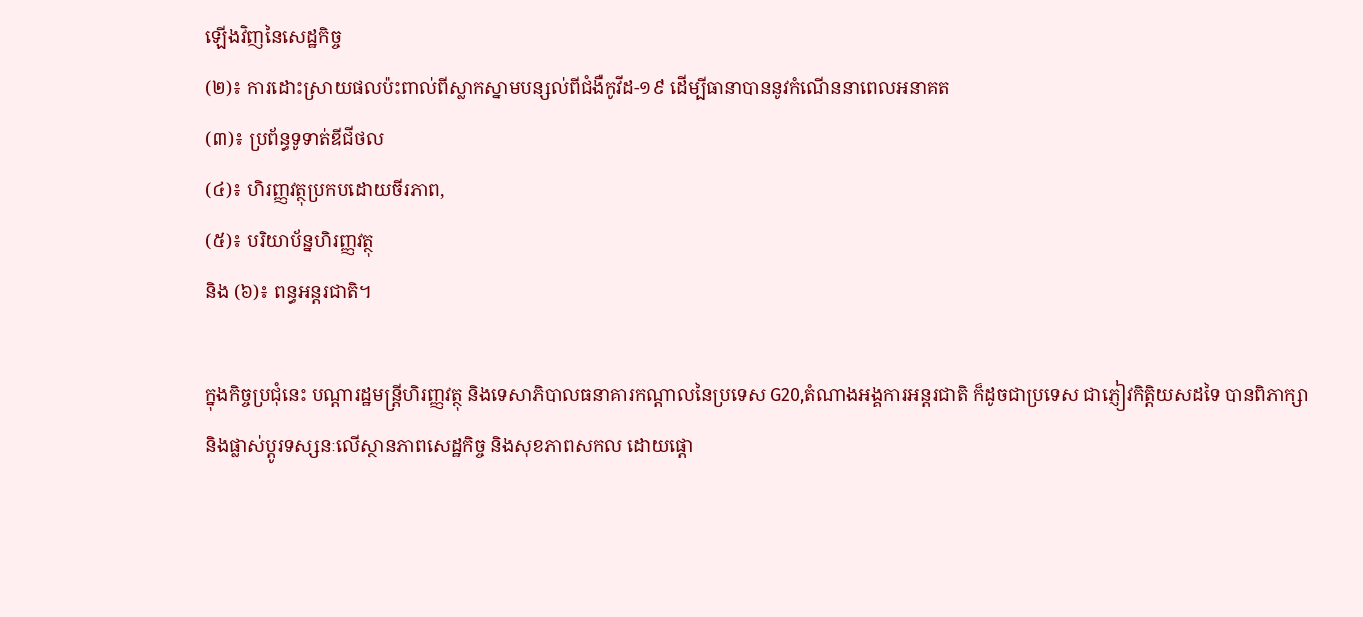ឡើងវិញនៃសេដ្ឋកិច្ច
(២)៖ ការដោះស្រាយផលប៉ះពាល់ពីស្លាកស្នាមបន្សល់ពីជំងឺកូវីដ-១៩ ដើម្បីធានាបាននូវកំណើននាពេលអនាគត
(៣)៖ ប្រព័ន្ធទូទាត់ឌីជីថល
(៤)៖ ហិរញ្ញវត្ថុប្រកបដោយចីរភាព,
(៥)៖ បរិយាប័ន្នហិរញ្ញវត្ថុ
និង (៦)៖ ពន្ធអន្តរជាតិ។

ក្នុងកិច្ចប្រជុំនេះ បណ្តារដ្ឋមន្រ្តីហិរញ្ញវត្ថុ និងទេសាភិបាលធនាគារកណ្តាលនៃប្រទេស G20,តំណាងអង្គការអន្តរជាតិ ក៏ដូចជាប្រទេស ជាភ្ញៀវកិត្តិយសដទៃ បានពិភាក្សា និងផ្លាស់ប្ដូរទស្សនៈលើស្ថានភាពសេដ្ឋកិច្ច និងសុខភាពសកល ដោយផ្តោ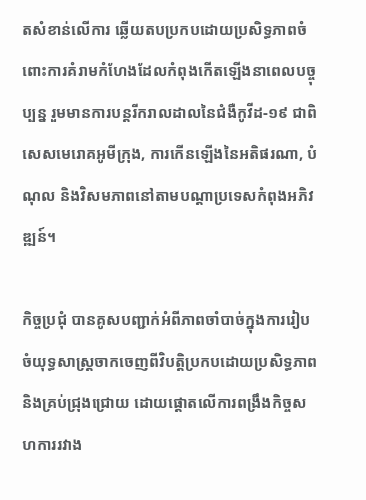តសំខាន់លើការ ឆ្លើយតបប្រកបដោយប្រសិទ្ធភាពចំពោះការគំរាមកំហែងដែលកំពុងកើតឡើងនាពេលបច្ចុប្បន្ន រួមមានការបន្តរីករាលដាលនៃជំងឺកូវីដ-១៩ ជាពិសេសមេរោគអូមីក្រុង, ការកើនឡើងនៃអតិផរណា, បំណុល និងវិសមភាពនៅតាមបណ្តាប្រទេសកំពុងអភិវឌ្ឍន៍។

កិច្ចប្រជុំ បានគូសបញ្ជាក់អំពីភាពចាំបាច់ក្នុងការរៀបចំយុទ្ធសាស្រ្តចាកចេញពីវិបត្តិប្រកបដោយប្រសិទ្ធភាព និងគ្រប់ជ្រុងជ្រោយ ដោយផ្តោតលើការពង្រឹងកិច្ចសហការរវាង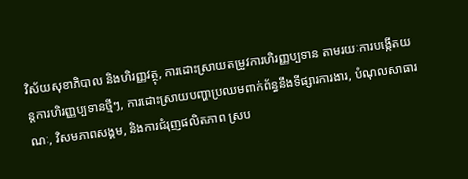វិស័យសុខាភិបាល និងហិរញ្ញវត្ថុ, ការដោះស្រាយតម្រូវការហិរញ្ញប្បទាន តាមរយៈការបង្កើតយន្តការហិរញ្ញប្បទានថ្មីៗ, ការដោះស្រាយបញ្ហាប្រឈមពាក់ព័ន្ធនឹងទីផ្សារការងារ, បំណុលសាធារណៈ, វិសមភាពសង្គម, និងការជំរុញផលិតភាព ស្រប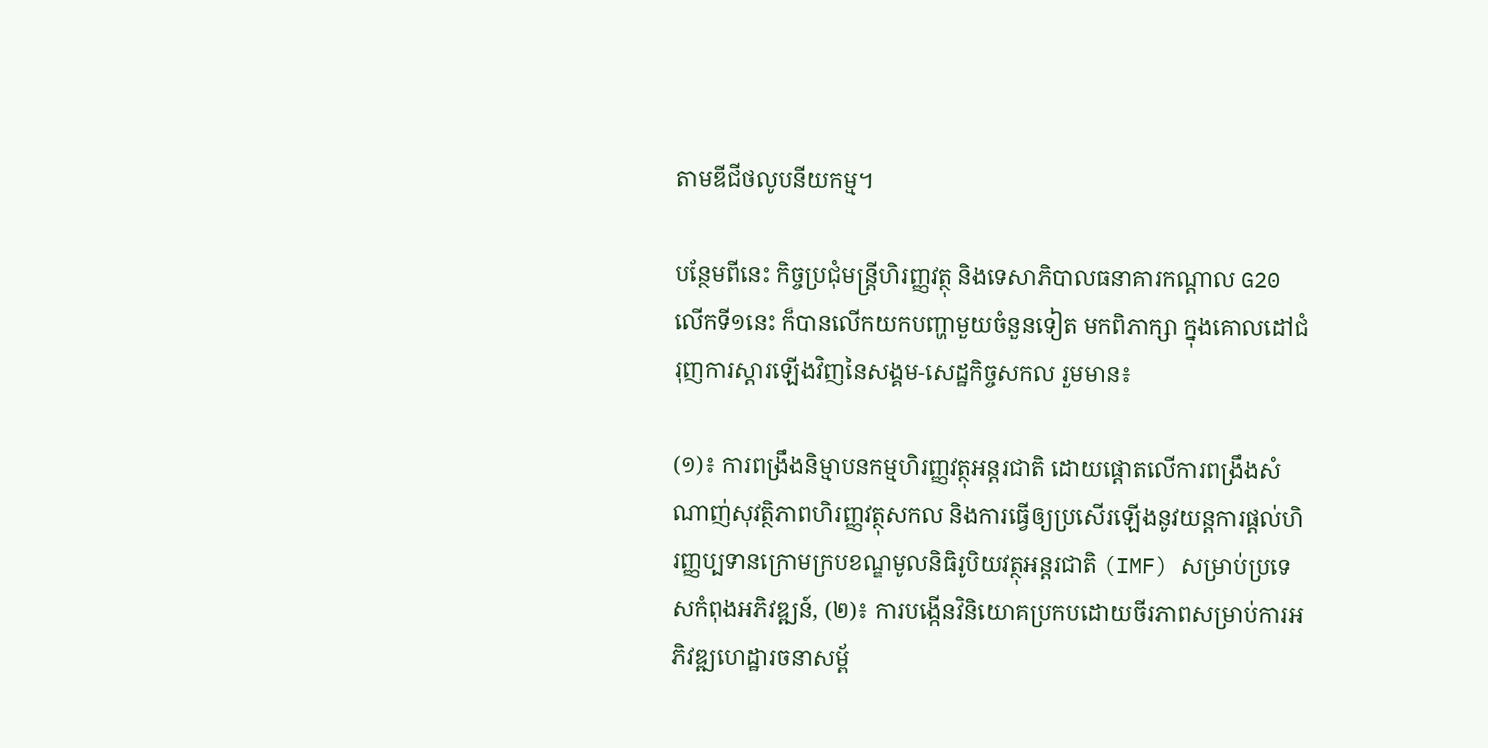តាមឌីជីថលូបនីយកម្ម។

បន្ថែមពីនេះ កិច្ចប្រជុំមន្រ្តីហិរញ្ញវត្ថុ និងទេសាភិបាលធនាគារកណ្តាល G20 លើកទី១នេះ ក៏បានលើកយកបញ្ហាមួយចំនួនទៀត មកពិភាក្សា ក្នុងគោលដៅជំរុញការស្តារឡើងវិញនៃសង្គម-សេដ្ឋកិច្ចសកល រួមមាន៖

(១)៖ ការពង្រឹងនិម្មាបនកម្មហិរញ្ញវត្ថុអន្តរជាតិ ដោយផ្តោតលើការពង្រឹងសំណាញ់សុវត្ថិភាពហិរញ្ញវត្ថុសកល និងការធ្វើឲ្យប្រសើរឡើងនូវយន្តការផ្តល់ហិរញ្ញប្បទានក្រោមក្របខណ្ឌមូលនិធិរូបិយវត្ថុអន្តរជាតិ (IMF) សម្រាប់ប្រទេសកំពុងអភិវឌ្ឍន៍, (២)៖ ការបង្កើនវិនិយោគប្រកបដោយចីរភាពសម្រាប់ការអភិវឌ្ឍហេដ្ឋារចនាសម្ព័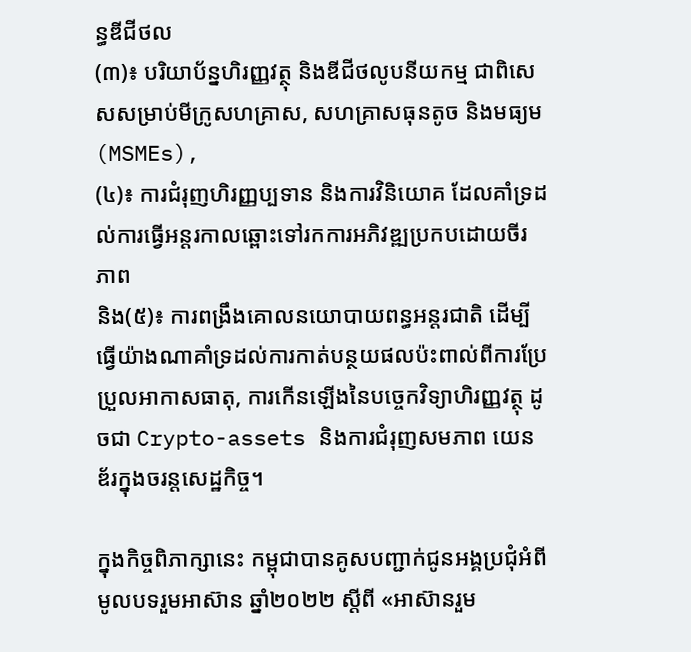ន្ធឌីជីថល
(៣)៖ បរិយាប័ន្នហិរញ្ញវត្ថុ និងឌីជីថលូបនីយកម្ម ជាពិសេសសម្រាប់មីក្រូសហគ្រាស, សហគ្រាសធុនតូច និងមធ្យម (MSMEs),
(៤)៖ ការជំរុញហិរញ្ញប្បទាន និងការវិនិយោគ ដែលគាំទ្រដល់ការធ្វើអន្តរកាលឆ្ពោះទៅរកការអភិវឌ្ឍប្រកបដោយចីរភាព
និង(៥)៖ ការពង្រឹងគោលនយោបាយពន្ធអន្តរជាតិ ដើម្បីធ្វើយ៉ាងណាគាំទ្រដល់ការកាត់បន្ថយផលប៉ះពាល់ពីការប្រែប្រួលអាកាសធាតុ, ការកើនឡើងនៃបច្ចេកវិទ្យាហិរញ្ញវត្ថុ ដូចជា Crypto-assets និងការជំរុញសមភាព យេនឌ័រក្នុងចរន្តសេដ្ឋកិច្ច។

ក្នុងកិច្ចពិភាក្សានេះ កម្ពុជាបានគូសបញ្ជាក់ជូនអង្គប្រជុំអំពីមូលបទរួមអាស៊ាន ឆ្នាំ២០២២ ស្តីពី «អាស៊ានរួម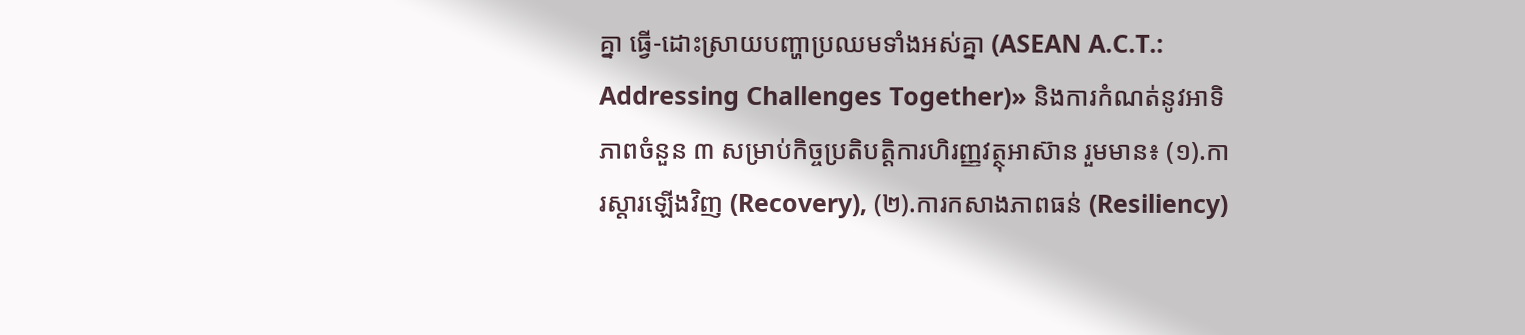គ្នា ធ្វើ-ដោះស្រាយបញ្ហាប្រឈមទាំងអស់គ្នា (ASEAN A.C.T.: Addressing Challenges Together)» និងការកំណត់នូវអាទិភាពចំនួន ៣ សម្រាប់កិច្ចប្រតិបត្តិការហិរញ្ញវត្ថុអាស៊ាន រួមមាន៖ (១).ការស្តារឡើងវិញ (Recovery), (២).ការកសាងភាពធន់ (Resiliency)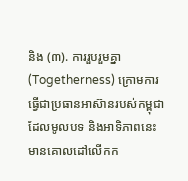និង (៣). ការរួបរួមគ្នា (Togetherness) ក្រោមការធ្វើជាប្រធានអាស៊ានរបស់កម្ពុជា ដែលមូលបទ និងអាទិភាពនេះ មានគោលដៅលើកក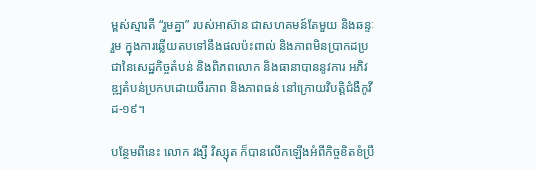ម្ពស់ស្មារតី “រួមគ្នា” របស់អាស៊ាន ជាសហគមន៍តែមួយ និងឆន្ទៈរួម ក្នុងការឆ្លើយតបទៅនឹងផលប៉ះពាល់ និងភាពមិនប្រាកដប្រជានៃសេដ្ឋកិច្ចតំបន់ និងពិភពលោក និងធានាបាននូវការ អភិវឌ្ឍតំបន់ប្រកបដោយចីរភាព និងភាពធន់ នៅក្រោយវិបត្តិជំងឺកូវីដ-១៩។

បន្ថែមពីនេះ លោក វង្សី វិស្សុត ក៏បានលើកឡើងអំពីកិច្ចខិតខំប្រឹ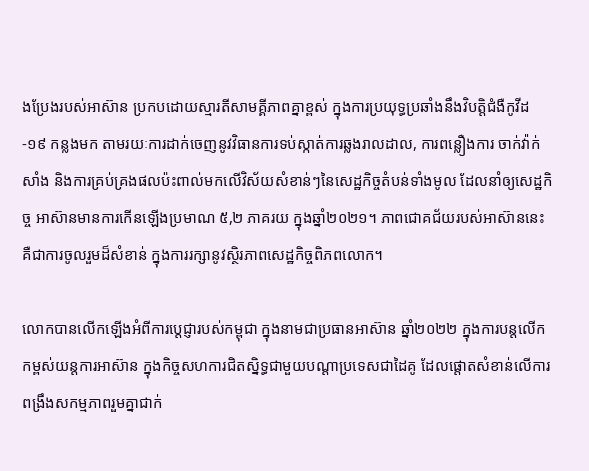ងប្រែងរបស់អាស៊ាន ប្រកបដោយស្មារតីសាមគ្គីភាពគ្នាខ្ពស់ ក្នុងការប្រយុទ្ធប្រឆាំងនឹងវិបត្តិជំងឺកូវីដ-១៩ កន្លងមក តាមរយៈការដាក់ចេញនូវវិធានការទប់ស្កាត់ការឆ្លងរាលដាល, ការពន្លឿងការ ចាក់វ៉ាក់សាំង និងការគ្រប់គ្រងផលប៉ះពាល់មកលើវិស័យសំខាន់ៗនៃសេដ្ឋកិច្ចតំបន់ទាំងមូល ដែលនាំឲ្យសេដ្ឋកិច្ច អាស៊ានមានការកើនឡើងប្រមាណ ៥,២ ភាគរយ ក្នុងឆ្នាំ២០២១។ ភាពជោគជ័យរបស់អាស៊ាននេះ គឺជាការចូលរួមដ៏សំខាន់ ក្នុងការរក្សានូវស្ថិរភាពសេដ្ឋកិច្ចពិភពលោក។

លោកបានលើកឡើងអំពីការប្តេជ្ញារបស់កម្ពុជា ក្នុងនាមជាប្រធានអាស៊ាន ឆ្នាំ២០២២ ក្នុងការបន្តលើកកម្ពស់យន្តការអាស៊ាន ក្នុងកិច្ចសហការជិតស្និទ្ធជាមួយបណ្ដាប្រទេសជាដៃគូ ដែលផ្តោតសំខាន់លើការពង្រឹងសកម្មភាពរួមគ្នាជាក់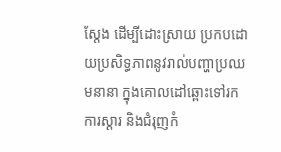ស្តែង ដើម្បីដោះស្រាយ ប្រកបដោយប្រសិទ្ធភាពនូវរាល់បញ្ហាប្រឈមនានា ក្នុងគោលដៅឆ្ពោះទៅរកការស្តារ និងជំរុញកំ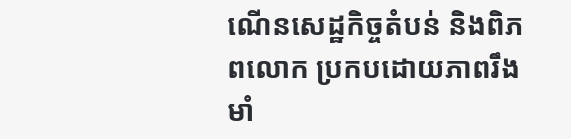ណើនសេដ្ឋកិច្ចតំបន់ និងពិភពលោក ប្រកបដោយភាពរឹងមាំ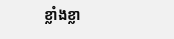ខ្លាំងខ្លា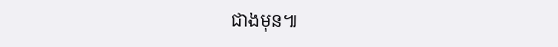ជាងមុន៕